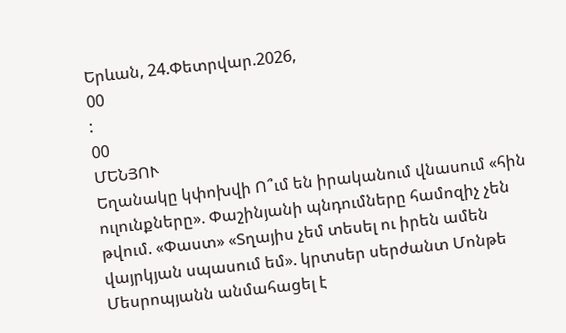Երևան, 24.Փետրվար.2026,
00
:
00
ՄԵՆՅՈՒ
Եղանակը կփոխվի Ո՞ւմ են իրականում վնասում «հին ուլունքները». Փաշինյանի պնդումները համոզիչ չեն թվում. «Փաստ» «Տղայիս չեմ տեսել ու իրեն ամեն վայրկյան սպասում եմ». կրտսեր սերժանտ Մոնթե Մեսրոպյանն անմահացել է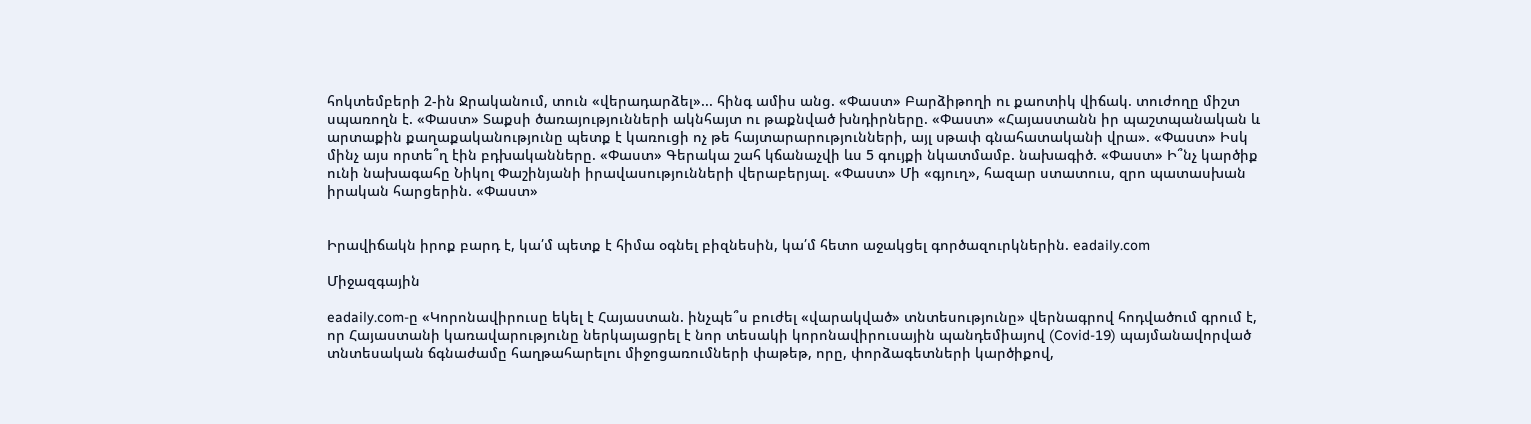հոկտեմբերի 2-ին Ջրականում, տուն «վերադարձել»... հինգ ամիս անց. «Փաստ» Բարձիթողի ու քաոտիկ վիճակ. տուժողը միշտ սպառողն է. «Փաստ» Տաքսի ծառայությունների ակնհայտ ու թաքնված խնդիրները. «Փաստ» «Հայաստանն իր պաշտպանական և արտաքին քաղաքականությունը պետք է կառուցի ոչ թե հայտարարությունների, այլ սթափ գնահատականի վրա». «Փաստ» Իսկ մինչ այս որտե՞ղ էին բդխականները. «Փաստ» Գերակա շահ կճանաչվի ևս 5 գույքի նկատմամբ. նախագիծ. «Փաստ» Ի՞նչ կարծիք ունի նախագահը Նիկոլ Փաշինյանի իրավասությունների վերաբերյալ. «Փաստ» Մի «գյուղ», հազար ստատուս, զրո պատասխան իրական հարցերին. «Փաստ»


Իրավիճակն իրոք բարդ է, կա՛մ պետք է հիմա օգնել բիզնեսին, կա՛մ հետո աջակցել գործազուրկներին. eadaily.com

Միջազգային

eadaily.com-ը «Կորոնավիրուսը եկել է Հայաստան. ինչպե՞ս բուժել «վարակված» տնտեսությունը» վերնագրով հոդվածում գրում է, որ Հայաստանի կառավարությունը ներկայացրել է նոր տեսակի կորոնավիրուսային պանդեմիայով (Covid-19) պայմանավորված տնտեսական ճգնաժամը հաղթահարելու միջոցառումների փաթեթ, որը, փորձագետների կարծիքով,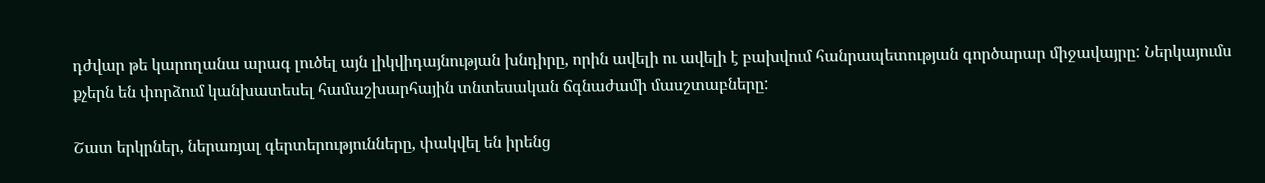դժվար թե կարողանա արագ լուծել այն լիկվիդայնության խնդիրը, որին ավելի ու ավելի է բախվում հանրապետության գործարար միջավայրը: Ներկայումս քչերն են փորձում կանխատեսել համաշխարհային տնտեսական ճգնաժամի մասշտաբները:

Շատ երկրներ, ներառյալ գերտերությունները, փակվել են իրենց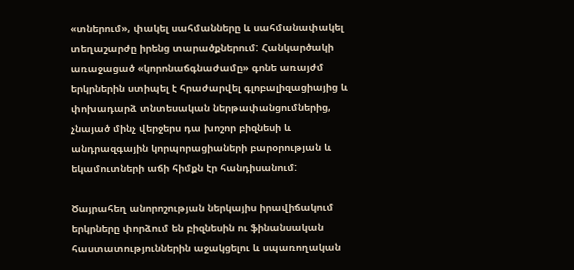«տներում», փակել սահմանները և սահմանափակել տեղաշարժը իրենց տարածքներում: Հանկարծակի առաջացած «կորոնաճգնաժամը» գոնե առայժմ երկրներին ստիպել է հրաժարվել գլոբալիզացիայից և փոխադարձ տնտեսական ներթափանցումներից, չնայած մինչ վերջերս դա խոշոր բիզնեսի և անդրազգային կորպորացիաների բարօրության և եկամուտների աճի հիմքն էր հանդիսանում:

Ծայրահեղ անորոշության ներկայիս իրավիճակում երկրները փորձում են բիզնեսին ու ֆինանսական հաստատություններին աջակցելու և սպառողական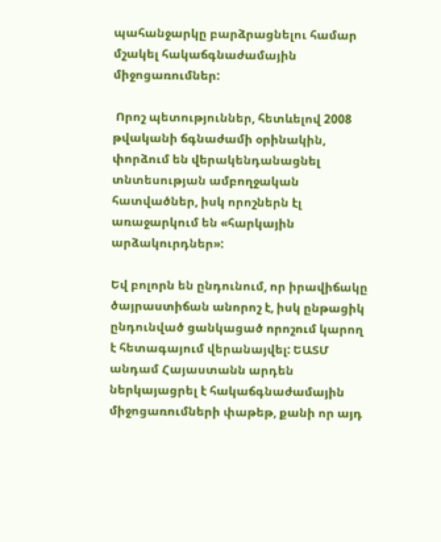պահանջարկը բարձրացնելու համար մշակել հակաճգնաժամային միջոցառումներ:

 Որոշ պետություններ, հետևելով 2008 թվականի ճգնաժամի օրինակին, փորձում են վերակենդանացնել տնտեսության ամբողջական հատվածներ, իսկ որոշներն էլ առաջարկում են «հարկային արձակուրդներ»:

Եվ բոլորն են ընդունում, որ իրավիճակը ծայրաստիճան անորոշ է, իսկ ընթացիկ ընդունված ցանկացած որոշում կարող է հետագայում վերանայվել: ԵԱՏՄ անդամ Հայաստանն արդեն ներկայացրել է հակաճգնաժամային միջոցառումների փաթեթ, քանի որ այդ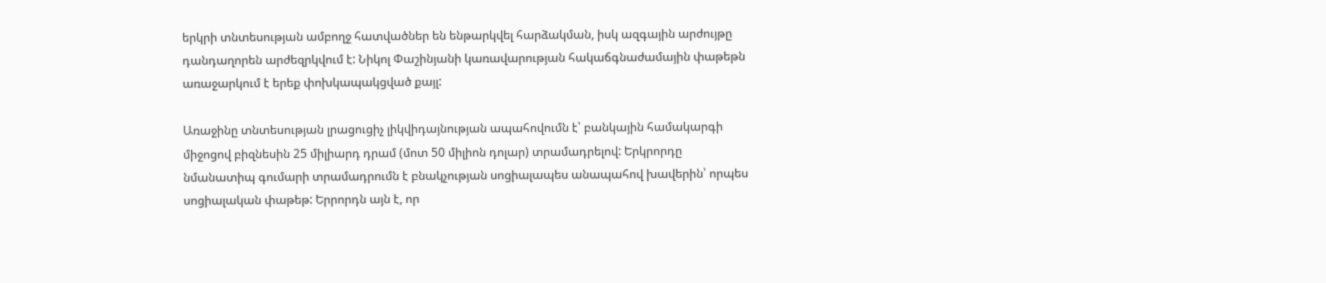երկրի տնտեսության ամբողջ հատվածներ են ենթարկվել հարձակման, իսկ ազգային արժույթը դանդաղորեն արժեզրկվում է: Նիկոլ Փաշինյանի կառավարության հակաճգնաժամային փաթեթն առաջարկում է երեք փոխկապակցված քայլ:

Առաջինը տնտեսության լրացուցիչ լիկվիդայնության ապահովումն է՝ բանկային համակարգի միջոցով բիզնեսին 25 միլիարդ դրամ (մոտ 50 միլիոն դոլար) տրամադրելով: Երկրորդը նմանատիպ գումարի տրամադրումն է բնակչության սոցիալապես անապահով խավերին՝ որպես սոցիալական փաթեթ: Երրորդն այն է, որ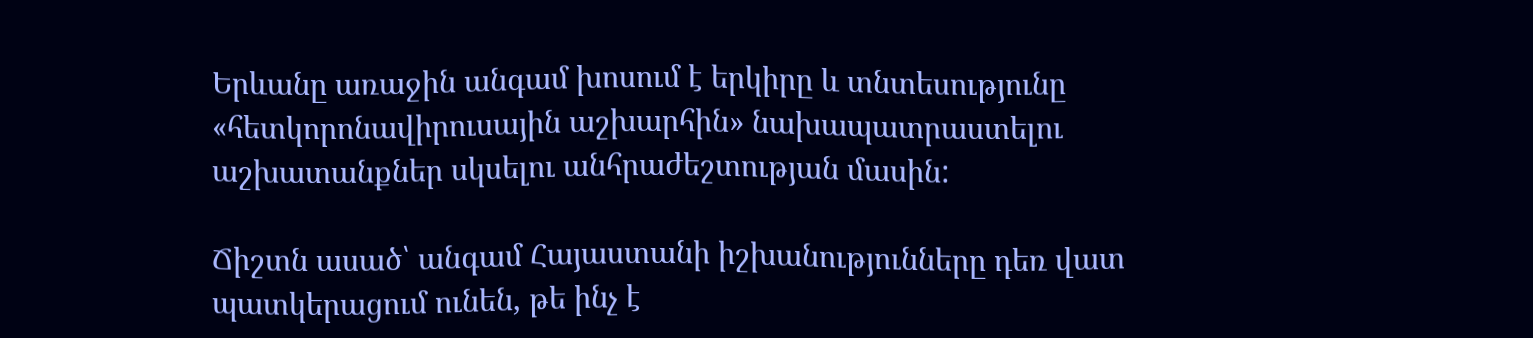Երևանը առաջին անգամ խոսում է երկիրը և տնտեսությունը «հետկորոնավիրուսային աշխարհին» նախապատրաստելու աշխատանքներ սկսելու անհրաժեշտության մասին:

Ճիշտն ասած՝ անգամ Հայաստանի իշխանությունները դեռ վատ պատկերացում ունեն, թե ինչ է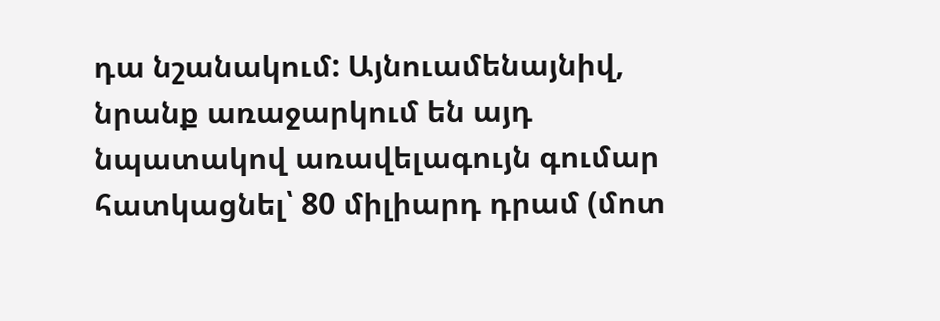դա նշանակում: Այնուամենայնիվ, նրանք առաջարկում են այդ նպատակով առավելագույն գումար հատկացնել՝ 80 միլիարդ դրամ (մոտ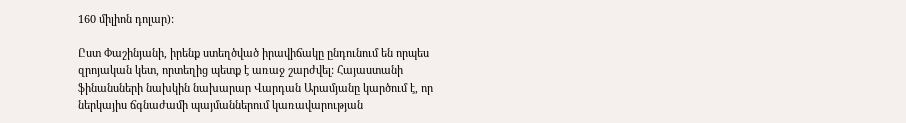160 միլիոն դոլար):

Ըստ Փաշինյանի, իրենք ստեղծված իրավիճակը ընդունում են որպես զրոյական կետ, որտեղից պետք է առաջ շարժվել: Հայաստանի ֆինանսների նախկին նախարար Վարդան Արամյանը կարծում է, որ ներկայիս ճգնաժամի պայմաններում կառավարության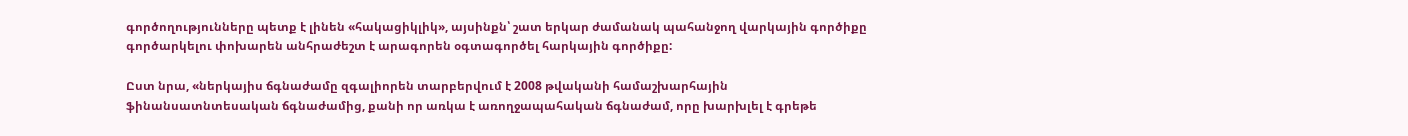գործողությունները պետք է լինեն «հակացիկլիկ», այսինքն՝ շատ երկար ժամանակ պահանջող վարկային գործիքը գործարկելու փոխարեն անհրաժեշտ է արագորեն օգտագործել հարկային գործիքը:

Ըստ նրա, «ներկայիս ճգնաժամը զգալիորեն տարբերվում է 2008 թվականի համաշխարհային ֆինանսատնտեսական ճգնաժամից, քանի որ առկա է առողջապահական ճգնաժամ, որը խարխլել է գրեթե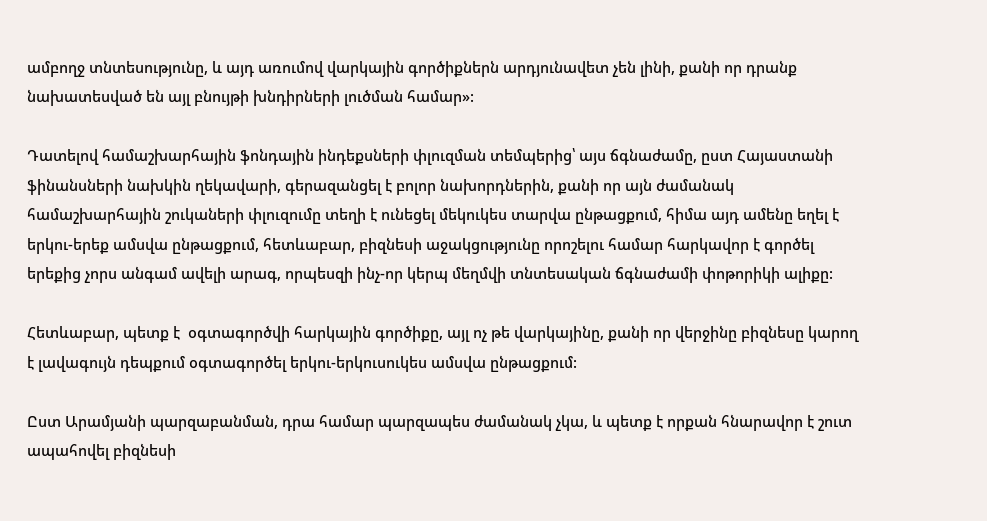ամբողջ տնտեսությունը, և այդ առումով վարկային գործիքներն արդյունավետ չեն լինի, քանի որ դրանք նախատեսված են այլ բնույթի խնդիրների լուծման համար»:

Դատելով համաշխարհային ֆոնդային ինդեքսների փլուզման տեմպերից՝ այս ճգնաժամը, ըստ Հայաստանի ֆինանսների նախկին ղեկավարի, գերազանցել է բոլոր նախորդներին, քանի որ այն ժամանակ համաշխարհային շուկաների փլուզումը տեղի է ունեցել մեկուկես տարվա ընթացքում, հիմա այդ ամենը եղել է երկու-երեք ամսվա ընթացքում, հետևաբար, բիզնեսի աջակցությունը որոշելու համար հարկավոր է գործել երեքից չորս անգամ ավելի արագ, որպեսզի ինչ-որ կերպ մեղմվի տնտեսական ճգնաժամի փոթորիկի ալիքը:

Հետևաբար, պետք է  օգտագործվի հարկային գործիքը, այլ ոչ թե վարկայինը, քանի որ վերջինը բիզնեսը կարող է լավագույն դեպքում օգտագործել երկու-երկուսուկես ամսվա ընթացքում:

Ըստ Արամյանի պարզաբանման, դրա համար պարզապես ժամանակ չկա, և պետք է որքան հնարավոր է շուտ ապահովել բիզնեսի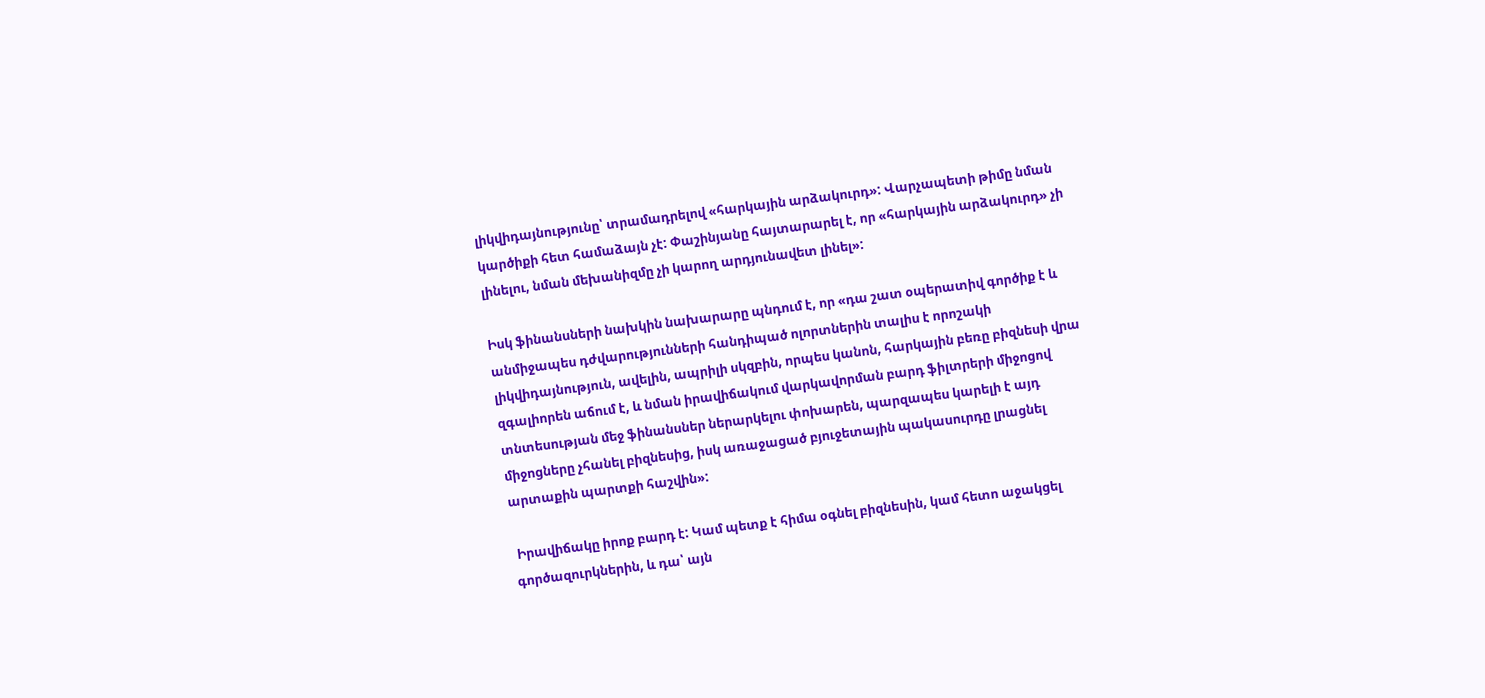լիկվիդայնությունը՝ տրամադրելով «հարկային արձակուրդ»: Վարչապետի թիմը նման կարծիքի հետ համաձայն չէ: Փաշինյանը հայտարարել է, որ «հարկային արձակուրդ» չի լինելու, նման մեխանիզմը չի կարող արդյունավետ լինել»:

Իսկ ֆինանսների նախկին նախարարը պնդում է, որ «դա շատ օպերատիվ գործիք է և անմիջապես դժվարությունների հանդիպած ոլորտներին տալիս է որոշակի լիկվիդայնություն, ավելին, ապրիլի սկզբին, որպես կանոն, հարկային բեռը բիզնեսի վրա զգալիորեն աճում է, և նման իրավիճակում վարկավորման բարդ ֆիլտրերի միջոցով տնտեսության մեջ ֆինանսներ ներարկելու փոխարեն, պարզապես կարելի է այդ միջոցները չհանել բիզնեսից, իսկ առաջացած բյուջետային պակասուրդը լրացնել արտաքին պարտքի հաշվին»:

 Իրավիճակը իրոք բարդ է: Կամ պետք է հիմա օգնել բիզնեսին, կամ հետո աջակցել գործազուրկներին, և դա՝ այն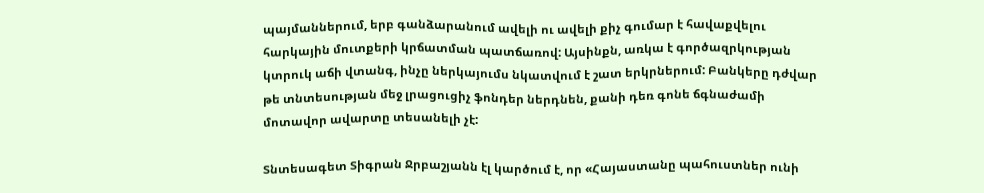պայմաններում, երբ գանձարանում ավելի ու ավելի քիչ գումար է հավաքվելու հարկային մուտքերի կրճատման պատճառով: Այսինքն, առկա է գործազրկության կտրուկ աճի վտանգ, ինչը ներկայումս նկատվում է շատ երկրներում: Բանկերը դժվար թե տնտեսության մեջ լրացուցիչ ֆոնդեր ներդնեն, քանի դեռ գոնե ճգնաժամի մոտավոր ավարտը տեսանելի չէ:

Տնտեսագետ Տիգրան Ջրբաշյանն էլ կարծում է, որ «Հայաստանը պահուստներ ունի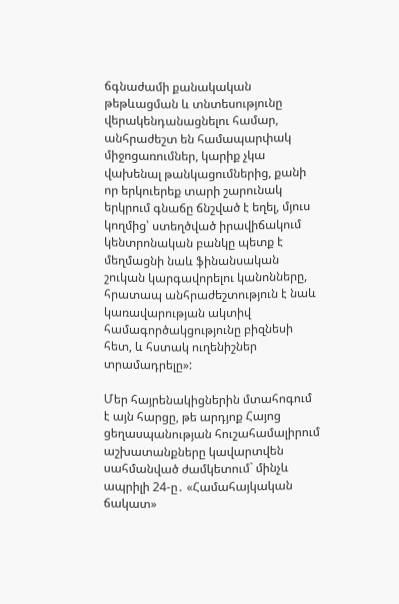ճգնաժամի քանակական թեթևացման և տնտեսությունը վերակենդանացնելու համար, անհրաժեշտ են համապարփակ միջոցառումներ, կարիք չկա վախենալ թանկացումներից, քանի որ երկուերեք տարի շարունակ երկրում գնաճը ճնշված է եղել, մյուս կողմից՝ ստեղծված իրավիճակում կենտրոնական բանկը պետք է մեղմացնի նաև ֆինանսական շուկան կարգավորելու կանոնները, հրատապ անհրաժեշտություն է նաև կառավարության ակտիվ համագործակցությունը բիզնեսի հետ, և հստակ ուղենիշներ տրամադրելը»:

Մեր հայրենակիցներին մտահոգում է այն հարցը, թե արդյոք Հայոց ցեղասպանության հուշահամալիրում աշխատանքները կավարտվեն սահմանված ժամկետում` մինչև ապրիլի 24-ը․ «Համահայկական ճակատ»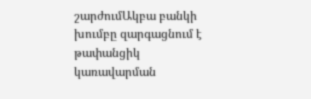շարժումԱկբա բանկի խումբը զարգացնում է թափանցիկ կառավարման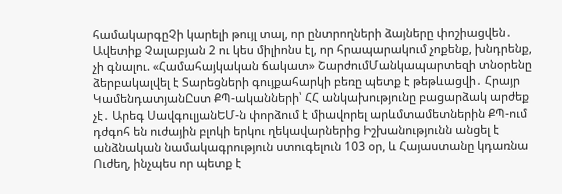համակարգըՉի կարելի թույլ տալ, որ ընտրողների ձայները փոշիացվեն․ Ավետիք Չալաբյան 2 ու կես միլիոնս էլ, որ հրապարակում չոքենք, խնդրենք, չի գնալու. «Համահայկական ճակատ» ՇարժումՄանկապարտեզի տնօրենը ձերբակալվել է Տարեցների գույքահարկի բեռը պետք է թեթևացվի․ Հրայր ԿամենդատյանԸստ ՔՊ-ականների՝ ՀՀ անկախությունը բացարձակ արժեք չէ․ Արեգ ՍավգուլյանԵՄ-ն փորձում է միավորել արևմտամետներին ՔՊ-ում դժգոհ են ուժային բլոկի երկու ղեկավարներից Իշխանությունն անցել է անձնական նամակագրություն ստուգելուն 103 օր, և Հայաստանը կդառնա Ուժեղ, ինչպես որ պետք է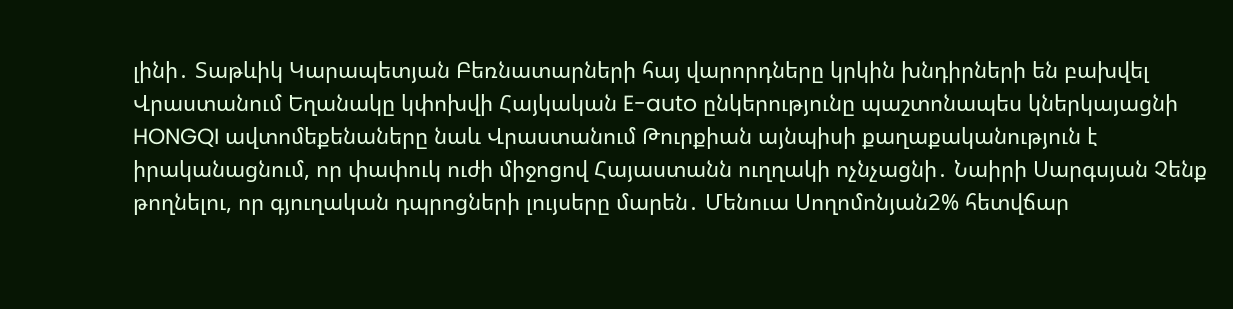լինի․ Տաթևիկ Կարապետյան Բեռնատարների հայ վարորդները կրկին խնդիրների են բախվել Վրաստանում Եղանակը կփոխվի Հայկական E-auto ընկերությունը պաշտոնապես կներկայացնի HONGQI ավտոմեքենաները նաև Վրաստանում Թուրքիան այնպիսի քաղաքականություն է իրականացնում, որ փափուկ ուժի միջոցով Հայաստանն ուղղակի ոչնչացնի․ Նաիրի Սարգսյան Չենք թողնելու, որ գյուղական դպրոցների լույսերը մարեն․ Մենուա Սողոմոնյան2% հետվճար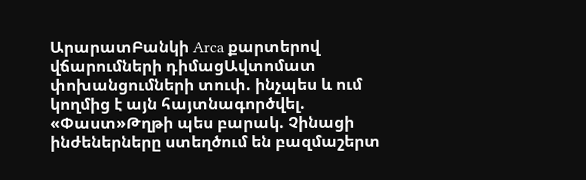ԱրարատԲանկի Arca քարտերով վճարումների դիմացԱվտոմատ փոխանցումների տուփ. ինչպես և ում կողմից է այն հայտնագործվել. «Փաստ»Թղթի պես բարակ. Չինացի ինժեներները ստեղծում են բազմաշերտ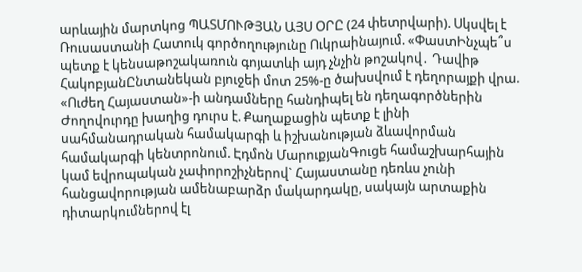արևային մարտկոց ՊԱՏՄՈՒԹՅԱՆ ԱՅՍ ՕՐԸ (24 փետրվարի). Սկսվել է Ռուսաստանի Հատուկ գործողությունը Ուկրաինայում. «ՓաստԻնչպե՞ս պետք է կենսաթոշակառուն գոյատևի այդ չնչին թոշակով․ Դավիթ ՀակոբյանԸնտանեկան բյուջեի մոտ 25%-ը ծախսվում է դեղորայքի վրա. «Ուժեղ Հայաստան»-ի անդամները հանդիպել են դեղագործներին Ժողովուրդը խաղից դուրս է. Քաղաքացին պետք է լինի սահմանադրական համակարգի և իշխանության ձևավորման համակարգի կենտրոնում. Էդմոն ՄարուքյանԳուցե համաշխարհային կամ եվրոպական չափորոշիչներով` Հայաստանը դեռևս չունի հանցավորության ամենաբարձր մակարդակը, սակայն արտաքին դիտարկումներով էլ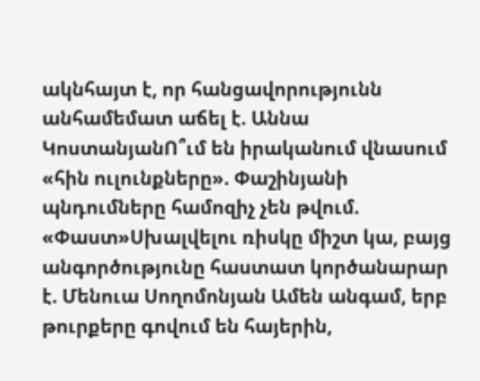ակնհայտ է, որ հանցավորությունն անհամեմատ աճել է. Աննա ԿոստանյանՈ՞ւմ են իրականում վնասում «հին ուլունքները». Փաշինյանի պնդումները համոզիչ չեն թվում. «Փաստ»Սխալվելու ռիսկը միշտ կա, բայց անգործությունը հաստատ կործանարար է. Մենուա Սողոմոնյան Ամեն անգամ, երբ թուրքերը գովում են հայերին,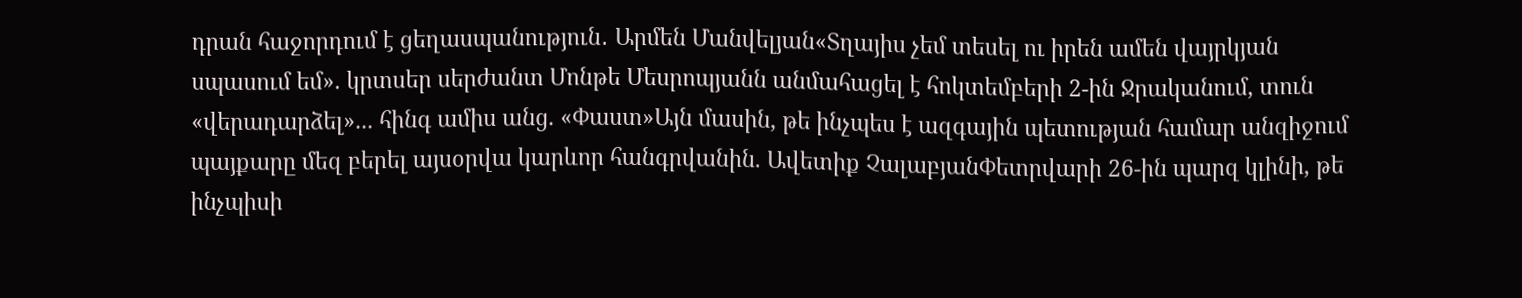դրան հաջորդում է ցեղասպանություն․ Արմեն Մանվելյան«Տղայիս չեմ տեսել ու իրեն ամեն վայրկյան սպասում եմ». կրտսեր սերժանտ Մոնթե Մեսրոպյանն անմահացել է հոկտեմբերի 2-ին Ջրականում, տուն «վերադարձել»... հինգ ամիս անց. «Փաստ»Այն մասին, թե ինչպես է ազգային պետության համար անզիջում պայքարը մեզ բերել այսօրվա կարևոր հանգրվանին. Ավետիք ՉալաբյանՓետրվարի 26-ին պարզ կլինի, թե ինչպիսի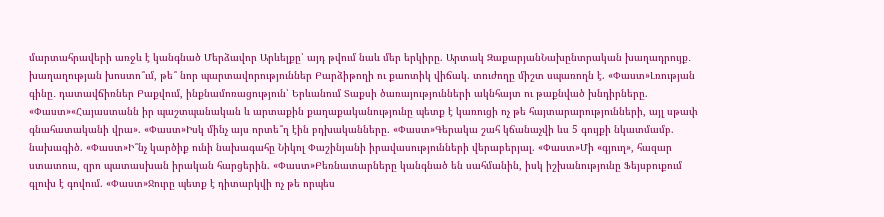մարտահրավերի առջև է կանգնած Մերձավոր Արևելքը՝ այդ թվում նաև մեր երկիրը. Արտակ ԶաքարյանՆախընտրական խաղադրույք․ խաղաղության խոստո՞ւմ, թե՞ նոր պարտավորություններ Բարձիթողի ու քաոտիկ վիճակ. տուժողը միշտ սպառողն է. «Փաստ»Լռության գինը․ դատավճիռներ Բաքվում, ինքնամոռացություն՝ Երևանում Տաքսի ծառայությունների ակնհայտ ու թաքնված խնդիրները. «Փաստ»«Հայաստանն իր պաշտպանական և արտաքին քաղաքականությունը պետք է կառուցի ոչ թե հայտարարությունների, այլ սթափ գնահատականի վրա». «Փաստ»Իսկ մինչ այս որտե՞ղ էին բդխականները. «Փաստ»Գերակա շահ կճանաչվի ևս 5 գույքի նկատմամբ. նախագիծ. «Փաստ»Ի՞նչ կարծիք ունի նախագահը Նիկոլ Փաշինյանի իրավասությունների վերաբերյալ. «Փաստ»Մի «գյուղ», հազար ստատուս, զրո պատասխան իրական հարցերին. «Փաստ»Բեռնատարները կանգնած են սահմանին, իսկ իշխանությունը Ֆեյսբուքում գլուխ է գովում. «Փաստ»Ջուրը պետք է դիտարկվի ոչ թե որպես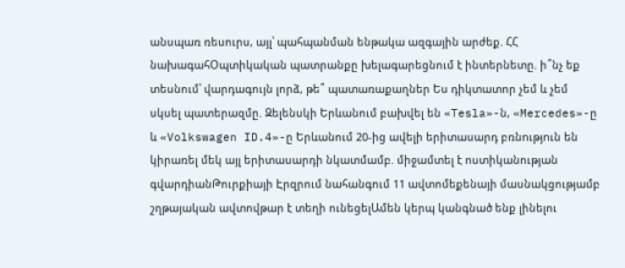անսպառ ռեսուրս, այլ՝ պահպանման ենթակա ազգային արժեք. ՀՀ նախագահՕպտիկական պատրանքը խելագարեցնում է ինտերնետը. ի՞նչ եք տեսնում՝ վարդագույն լորձ, թե՞ պատառաքաղներ Ես դիկտատոր չեմ և չեմ սկսել պատերազմը. Զելենսկի Երևանում բախվել են «Tesla»-ն, «Mercedes»-ը և «Volkswagen ID.4»-ը Երևանում 20-ից ավելի երիտասարդ բռնnւթյnւն են կիրառել մեկ այլ երիտասարդի նկատմամբ. միջամտել է ոստիկանության գվարդիանԹուրքիայի Էրզրում նահանգում 11 ավտոմեքենայի մասնակցությամբ շղթայական ավտովթար է տեղի ունեցելԱմեն կերպ կանգնած ենք լինելու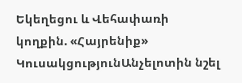Եկեղեցու և Վեհափառի կողքին. «Հայրենիք» ԿուսակցությունԱնչելոտին նշել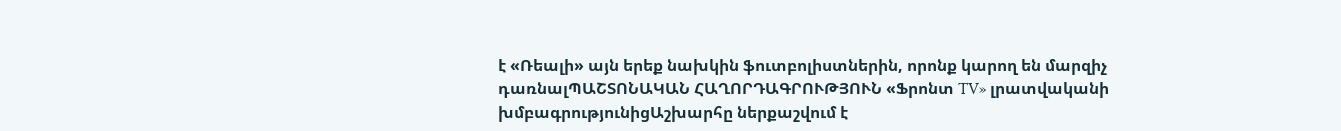է «Ռեալի» այն երեք նախկին ֆուտբոլիստներին, որոնք կարող են մարզիչ դառնալՊԱՇՏՈՆԱԿԱՆ ՀԱՂՈՐԴԱԳՐՈՒԹՅՈՒՆ «Ֆրոնտ TV» լրատվականի խմբագրությունիցԱշխարհը ներքաշվում է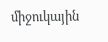միջուկային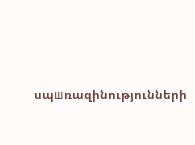սպшռազինությունների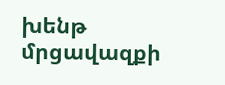խենթ մրցավազքի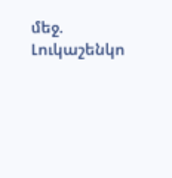մեջ. Լուկաշենկո